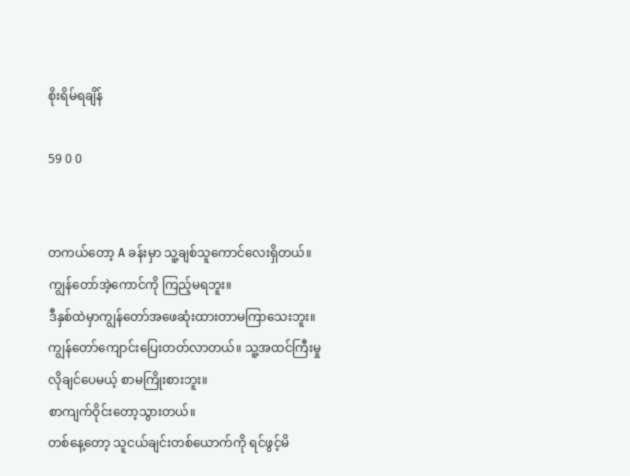စိုးရိမ်ရချိန်

59 0 0


တကယ်တော့ A ခန်းမှာ သူ့ချစ်သူကောင်လေးရှိတယ်။ ကျွန်တော်အဲ့ကောင်ကို ကြည့်မရဘူး။
ဒီနှစ်ထဲမှာကျွန်တော်အဖေဆုံးထားတာမကြာသေးဘူး။
ကျွန်တော်ကျောင်းပြေးတတ်လာတယ်။ သူ့အထင်ကြီးမှု လိုချင်ပေမယ့် စာမကြိုးစားဘူး။
စာကျက်ဝိုင်းတော့သွားတယ်။
တစ်နေ့တော့ သူငယ်ချင်းတစ်ယောက်ကို ရင်ဖွင့်မိ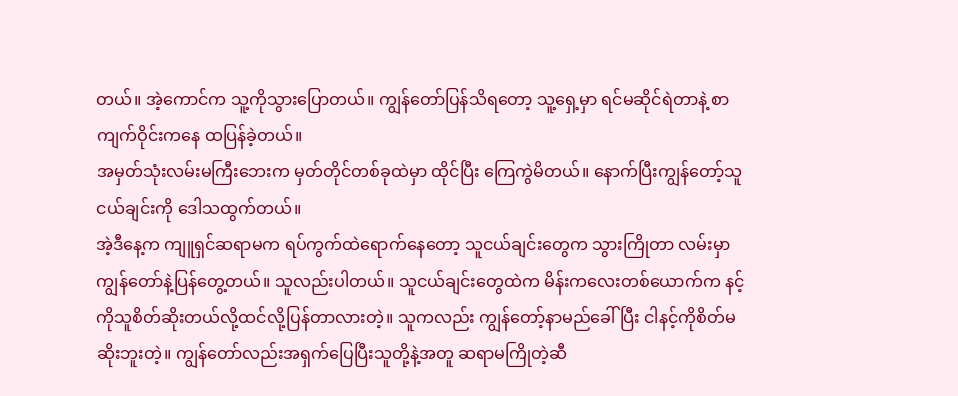တယ်။ အဲ့ကောင်က သူ့ကိုသွားပြောတယ်။ ကျွန်တော်ပြန်သိရတော့ သူ့ရှေ့မှာ ရင်မဆိုင်ရဲတာနဲ့ စာကျက်ဝိုင်းကနေ ထပြန်ခဲ့တယ်။
အမှတ်သုံးလမ်းမကြီးဘေးက မှတ်တိုင်တစ်ခုထဲမှာ ထိုင်ပြီး ကြေကွဲမိတယ်။ နောက်ပြီးကျွန်တော့်သူငယ်ချင်းကို ဒေါသထွက်တယ်။
အဲ့ဒီနေ့က ကျူရှင်ဆရာမက ရပ်ကွက်ထဲရောက်နေတော့ သူငယ်ချင်းတွေက သွားကြိုတာ လမ်းမှာ ကျွန်တော်နဲ့ပြန်တွေ့တယ်။ သူလည်းပါတယ်။ သူငယ်ချင်းတွေထဲက မိန်းကလေးတစ်ယောက်က နင့်ကိုသူစိတ်ဆိုးတယ်လို့ထင်လို့ပြန်တာလားတဲ့။ သူကလည်း ကျွန်တော့်နာမည်ခေါ်ပြီး ငါနင့်ကိုစိတ်မဆိုးဘူးတဲ့။ ကျွန်တော်လည်းအရှက်ပြေပြီးသူတို့နဲ့အတူ ဆရာမကြိုတဲ့ဆီ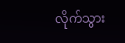လိုက်သွား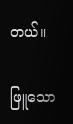တယ်။

ဖြူသော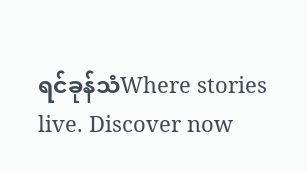ရင်ခုန်သံWhere stories live. Discover now